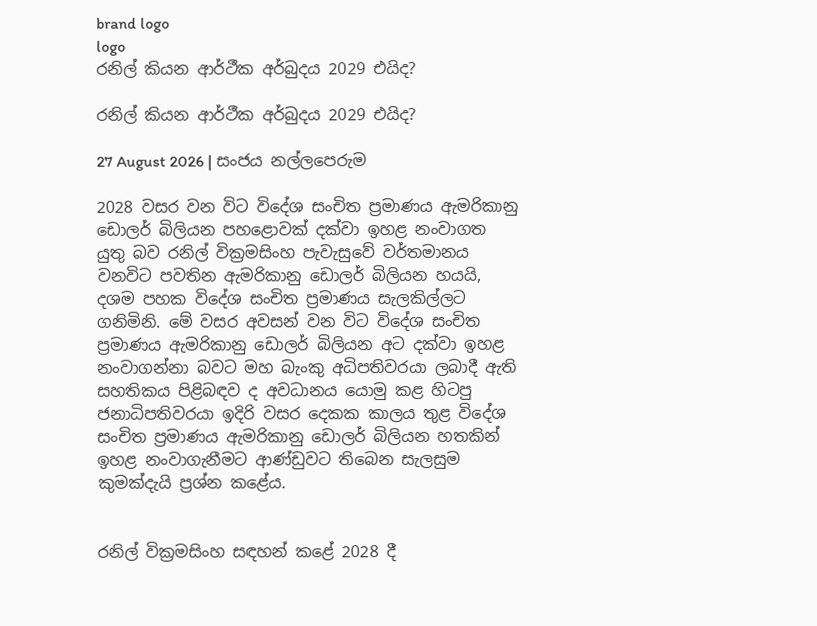brand logo
logo
රනිල් කියන ආර්ථීක අර්බුදය 2029 එයිද?

රනිල් කියන ආර්ථීක අර්බුදය 2029 එයිද?

27 August 2026 | සංජය නල්ලපෙරුම

2028 වසර වන විට විදේශ සංචිත ප්‍රමාණය ඇමරිකානු ඩොලර් බිලියන පහළොවක් දක්වා ඉහළ නංවාගත යුතු බව රනිල් වික්‍රමසිංහ පැවැසුවේ වර්තමානය වනවිට පවතින ඇමරිකානු ඩොලර් බිලියන හයයි, දශම පහක විදේශ සංචිත ප්‍රමාණය සැලකිල්ලට ගනිමිනි. මේ වසර අවසන් වන විට විදේශ සංචිත ප්‍රමාණය ඇමරිකානු ඩොලර් බිලියන අට දක්වා ඉහළ නංවාගන්නා බවට මහ බැංකු අධිපතිවරයා ලබාදී ඇති සහතිකය පිළිබඳව ද අවධානය යොමු කළ හිටපු ජනාධිපතිවරයා ඉදිරි වසර දෙකක කාලය තුළ විදේශ සංචිත ප්‍රමාණය ඇමරිකානු ඩොලර් බිලියන හතකින් ඉහළ නංවාගැනීමට ආණ්ඩුවට තිබෙන සැලසුම කුමක්දැයි ප්‍රශ්න කළේය.


රනිල් වික්‍රමසිංහ සඳහන් කළේ 2028 දී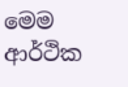මෙම ආර්ථික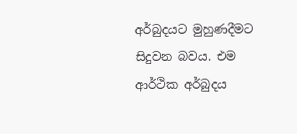අර්බුදයට මුහුණදීමට සිදුවන බවය. එම ආර්ථික අර්බුදය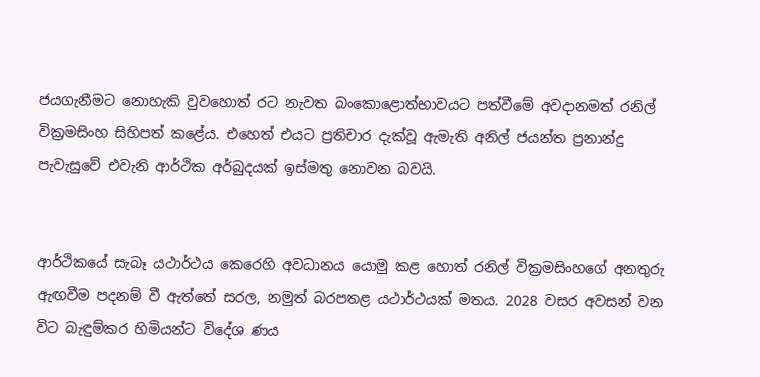ජයගැනීමට නොහැකි වුවහොත් රට නැවත බංකොළොත්භාවයට පත්වීමේ අවදානමත් රනිල් වික්‍රමසිංහ සිහිපත් කළේය. එහෙත් එයට ප්‍රතිචාර දැක්වූ ඇමැති අනිල් ජයන්ත ප්‍රනාන්දු පැවැසුවේ එවැනි ආර්ථික අර්බුදයක් ඉස්මතු නොවන බවයි.


ආර්ථිකයේ සැබෑ යථාර්ථය කෙරෙහි අවධානය යොමු කළ හොත් රනිල් වික්‍රමසිංහගේ අනතුරු ඇඟවීම පදනම් වී ඇත්තේ සරල, නමුත් බරපතළ යථාර්ථයක් මතය. 2028 වසර අවසන් වන විට බැඳුම්කර හිමියන්ට විදේශ ණය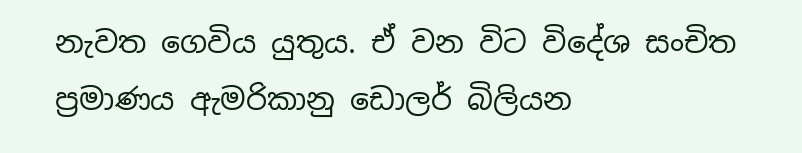නැවත ගෙවිය යුතුය. ඒ වන විට විදේශ සංචිත ප්‍රමාණය ඇමරිකානු ඩොලර් බිලියන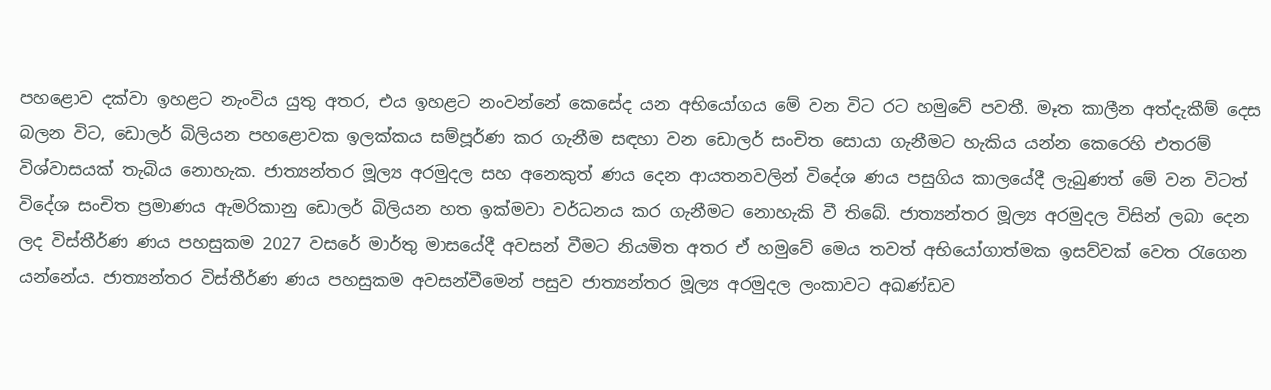පහළොව දක්වා ඉහළට නැංවිය යුතු අතර, එය ඉහළට නංවන්නේ කෙසේද යන අභියෝගය මේ වන විට රට හමුවේ පවතී. මෑත කාලීන අත්දැකීම් දෙස බලන විට, ඩොලර් බිලියන පහළොවක ඉලක්කය සම්පූර්ණ කර ගැනීම සඳහා වන ඩොලර් සංචිත සොයා ගැනීමට හැකිය යන්න කෙරෙහි එතරම් විශ්වාසයක් තැබිය නොහැක. ජාත්‍යන්තර මූල්‍ය අරමුදල සහ අනෙකුත් ණය දෙන ආයතනවලින් විදේශ ණය පසුගිය කාලයේදී ලැබුණත් මේ වන විටත් විදේශ සංචිත ප්‍රමාණය ඇමරිකානු ඩොලර් බිලියන හත ඉක්මවා වර්ධනය කර ගැනීමට නොහැකි වී තිබේ. ජාත්‍යන්තර මූල්‍ය අරමුදල විසින් ලබා දෙන ලද විස්තීර්ණ ණය පහසුකම 2027 වසරේ මාර්තු මාසයේදී අවසන් වීමට නියමිත අතර ඒ හමුවේ මෙය තවත් අභියෝගාත්මක ඉසව්වක් වෙත රැගෙන යන්නේය. ජාත්‍යන්තර විස්තීර්ණ ණය පහසුකම අවසන්වීමෙන් පසුව ජාත්‍යන්තර මූල්‍ය අරමුදල ලංකාවට අඛණ්ඩව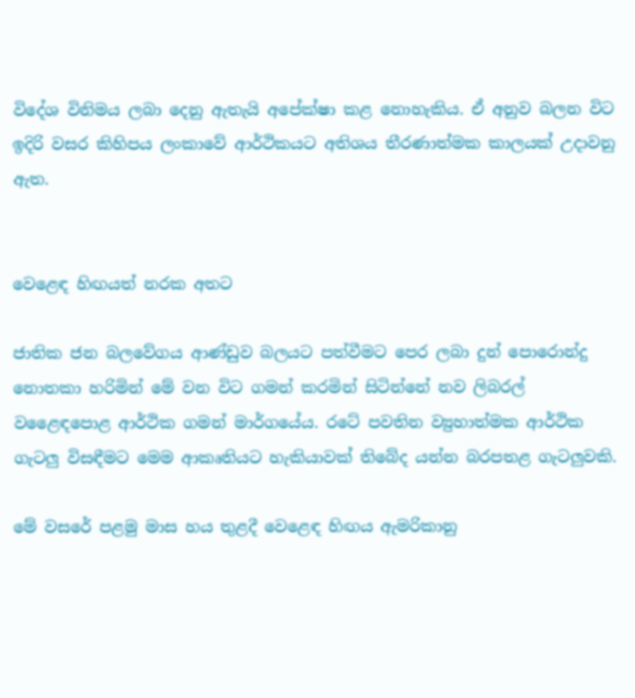විදේශ විනිමය ලබා දෙනු ඇතැයි අපේක්ෂා කළ නොහැකිය. ඒ අනුව බලන විට ඉදිරි වසර කිහිපය ලංකාවේ ආර්ථිකයට අතිශය තීරණාත්මක කාලයක් උදාවනු ඇත.


වෙළෙඳ හිඟයත් නරක අතට

ජාතික ජන බලවේගය ආණ්ඩුව බලයට පත්වීමට පෙර ලබා දුන් පොරොන්දු නොතකා හරිමින් මේ වන විට ගමන් කරමින් සිටින්නේ නව ලිබරල් වළෛඳපොළ ආර්ථික ගමන් මාර්ගයේය. රටේ පවතින ව්‍යුහාත්මක ආර්ථික ගැටලු විසඳීමට මෙම ආකෘතියට හැකියාවක් තිබේද යන්න බරපතළ ගැටලුවකි.

මේ වසරේ පළමු මාස හය තුළදී වෙළෙඳ හිඟය ඇමරිකානු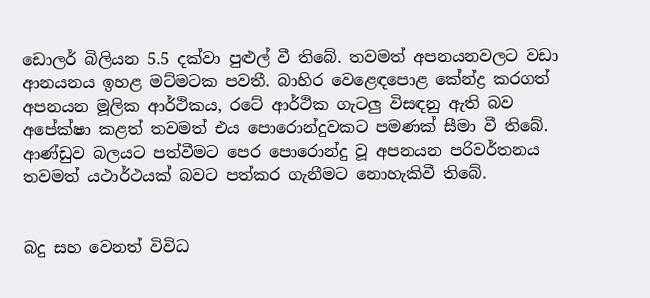ඩොලර් බිලියන 5.5 දක්වා පුළුල් වී තිබේ. තවමත් අපනයනවලට වඩා ආනයනය ඉහළ මට්මටක පවතී. බාහිර වෙළෙඳපොළ කේන්ද්‍ර කරගත් අපනයන මූලික ආර්ථිකය, රටේ ආර්ථික ගැටලු විසඳනු ඇති බව අපේක්ෂා කළත් තවමත් එය පොරොන්දුවකට පමණක් සීමා වී තිබේ. ආණ්ඩුව බලයට පත්වීමට පෙර පොරොන්දු වූ අපනයන පරිවර්තනය තවමත් යථාර්ථයක් බවට පත්කර ගැනීමට නොහැකිවී තිබේ.


බදු සහ වෙනත් විවිධ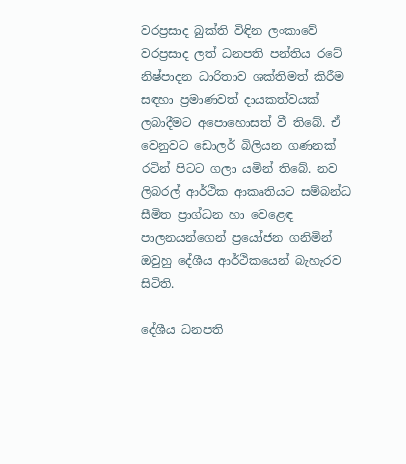වරප්‍රසාද බුක්ති විඳින ලංකාවේ වරප්‍රසාද ලත් ධනපති පන්තිය රටේ නිෂ්පාදන ධාරිතාව ශක්තිමත් කිරීම සඳහා ප්‍රමාණවත් දායකත්වයක් ලබාදීමට අපොහොසත් වී තිබේ. ඒ වෙනුවට ඩොලර් බිලියන ගණනක් රටින් පිටට ගලා යමින් තිබේ. නව ලිබරල් ආර්ථික ආකෘතියට සම්බන්ධ සීමිත ප්‍රාග්ධන හා වෙළෙඳ පාලනයන්ගෙන් ප්‍රයෝජන ගනිමින් ඔවුහු දේශීය ආර්ථිකයෙන් බැහැරව සිටිති.

දේශීය ධනපති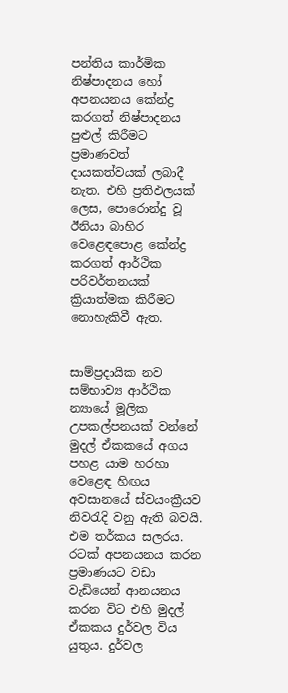පන්තිය කාර්මික නිෂ්පාදනය හෝ අපනයනය කේන්ද්‍ර කරගත් නිෂ්පාදනය පුළුල් කිරීමට ප්‍රමාණවත් දායකත්වයක් ලබාදී නැත. එහි ප්‍රතිඵලයක් ලෙස, පොරොන්දු වූ ඊනියා බාහිර වෙළෙඳපොළ කේන්ද්‍ර කරගත් ආර්ථික පරිවර්තනයක් ක්‍රියාත්මක කිරීමට නොහැකිවී ඇත.


සාම්ප්‍රදායික නව සම්භාව්‍ය ආර්ථික න්‍යායේ මූලික උපකල්පනයක් වන්නේ මුදල් ඒකකයේ අගය පහළ යාම හරහා වෙළෙඳ හිඟය අවසානයේ ස්වයංක්‍රීයව නිවරැදි වනු ඇති බවයි. එම තර්කය සලරය. රටක් අපනයනය කරන ප්‍රමාණයට වඩා වැඩියෙන් ආනයනය කරන විට එහි මුදල් ඒකකය දුර්වල විය යුතුය. දුර්වල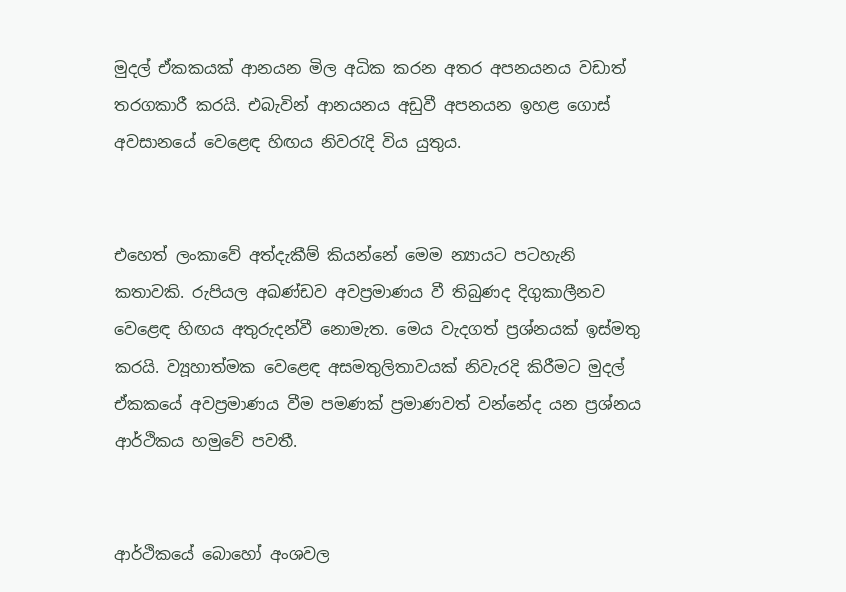මුදල් ඒකකයක් ආනයන මිල අධික කරන අතර අපනයනය වඩාත් තරගකාරී කරයි. එබැවින් ආනයනය අඩුවී අපනයන ඉහළ ගොස් අවසානයේ වෙළෙඳ හිඟය නිවරැදි විය යුතුය.


එහෙත් ලංකාවේ අත්දැකීම් කියන්නේ මෙම න්‍යායට පටහැනි කතාවකි. රුපියල අඛණ්ඩව අවප්‍රමාණය වී තිබුණද දිගුකාලීනව වෙළෙඳ හිඟය අතුරුදන්වී නොමැත. මෙය වැදගත් ප්‍රශ්නයක් ඉස්මතු කරයි. ව්‍යූහාත්මක වෙළෙඳ අසමතුලිතාවයක් නිවැරදි කිරීමට මුදල් ඒකකයේ අවප්‍රමාණය වීම පමණක් ප්‍රමාණවත් වන්නේද යන ප්‍රශ්නය ආර්ථිකය හමුවේ පවතී.


ආර්ථිකයේ බොහෝ අංශවල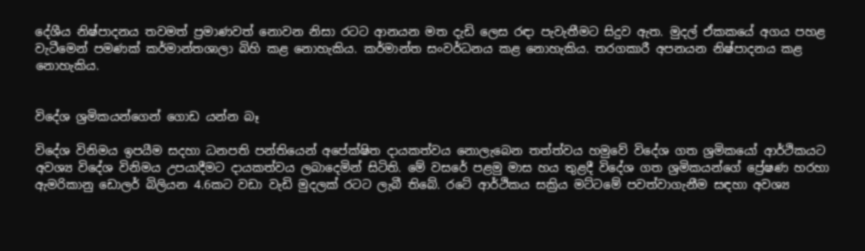දේශීය නිෂ්පාදනය තවමත් ප්‍රමාණවත් නොවන නිසා රටට ආනයන මත දැඩි ලෙස රඳා පැවැතීමට සිදුව ඇත. මුදල් ඒකකයේ අගය පහළ වැටීමෙන් පමණක් කර්මාන්තශාලා බිහි කළ නොහැකිය. කර්මාන්ත සංවර්ධනය කළ නොහැකිය. තරගකාරී අපනයන නිෂ්පාදනය කළ නොහැකිය.


විදේශ ශ්‍රමිකයන්ගෙන් ගොඩ යන්න බෑ

විදේශ විනිමය ඉපයීම සදහා ධනපති පන්තියෙන් අපේක්ෂිත දායකත්වය නොලැබෙන තත්ත්වය හමුවේ විදේශ ගත ශ්‍රමිකයෝ ආර්ථිකයට අවශ්‍ය විදේශ විනිමය උපයාදීමට දායකත්වය ලබාදෙමින් සිටිති. මේ වසරේ පළමු මාස හය තුළදී විදේශ ගත ශ්‍රමිකයන්ගේ ප්‍රේෂණ හරහා ඇමරිකානු ඩොලර් බිලියන 4.6කට වඩා වැඩි මුදලක් රටට ලැබී තිබේ. රටේ ආර්ථිකය සක්‍රිය මට්ටමේ පවත්වාගැනීම සඳහා අවශ්‍ය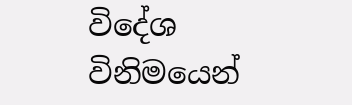විදේශ විනිමයෙන්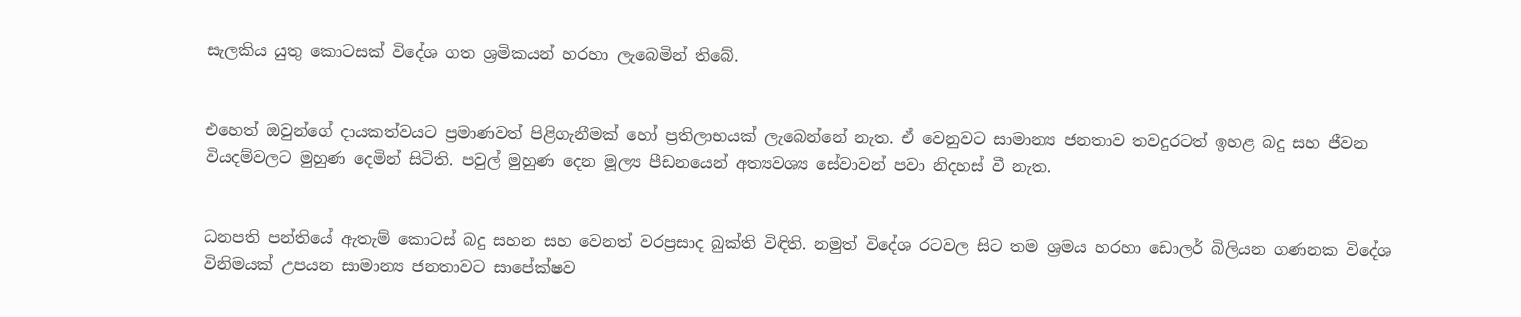සැලකිය යුතු කොටසක් විදේශ ගත ශ්‍රමිකයන් හරහා ලැබෙමින් තිබේ.


එහෙත් ඔවුන්ගේ දායකත්වයට ප්‍රමාණවත් පිළිගැනීමක් හෝ ප්‍රතිලාභයක් ලැබෙන්නේ නැත. ඒ වෙනුවට සාමාන්‍ය ජනතාව තවදුරටත් ඉහළ බදු සහ ජීවන වියදම්වලට මුහුණ දෙමින් සිටිති. පවුල් මුහුණ දෙන මූල්‍ය පීඩනයෙන් අත්‍යවශ්‍ය සේවාවන් පවා නිදහස් වී නැත.


ධනපති පන්තියේ ඇතැම් කොටස් බදු සහන සහ වෙනත් වරප්‍රසාද බුක්ති විඳිති. නමුත් විදේශ රටවල සිට තම ශ්‍රමය හරහා ඩොලර් බිලියන ගණනක විදේශ විනිමයක් උපයන සාමාන්‍ය ජනතාවට සාපේක්ෂව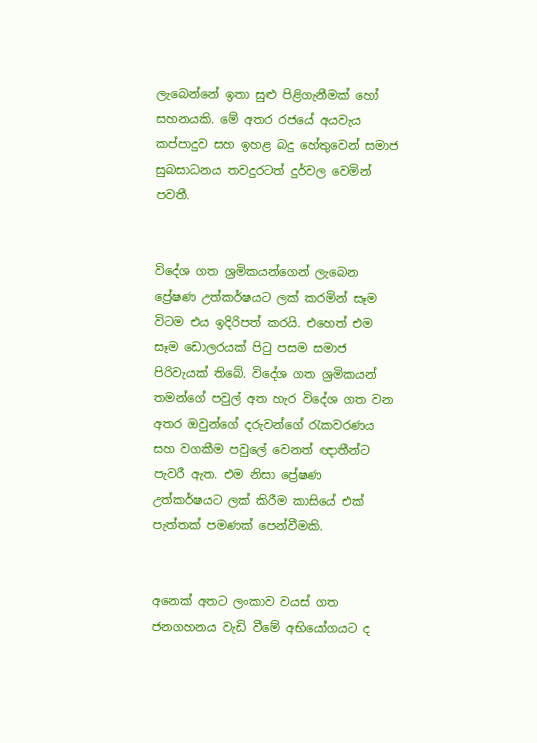ලැබෙන්නේ ඉතා සුළු පිළිගැනීමක් හෝ සහනයකි. මේ අතර රජයේ අයවැය කප්පාදුව සහ ඉහළ බදු හේතුවෙන් සමාජ සුබසාධනය තවදුරටත් දුර්වල වෙමින් පවතී.


විදේශ ගත ශ්‍රමිකයන්ගෙන් ලැබෙන ප්‍රේෂණ උත්කර්ෂයට ලක් කරමින් සෑම විටම එය ඉදිරිපත් කරයි. එහෙත් එම සෑම ඩොලරයක් පිටු පසම සමාජ පිරිවැයක් තිබේ. විදේශ ගත ශ්‍රමිකයන් තමන්ගේ පවුල් අත හැර විදේශ ගත වන අතර ඔවුන්ගේ දරුවන්ගේ රැකවරණය සහ වගකීම පවුලේ වෙනත් ඥාතීන්ට පැවරී ඇත. එම නිසා ප්‍රේෂණ උත්කර්ෂයට ලක් කිරීම කාසියේ එක් පැත්තක් පමණක් පෙන්වීමකි.


අනෙක් අතට ලංකාව වයස් ගත ජනගහනය වැඩි වීමේ අභියෝගයට ද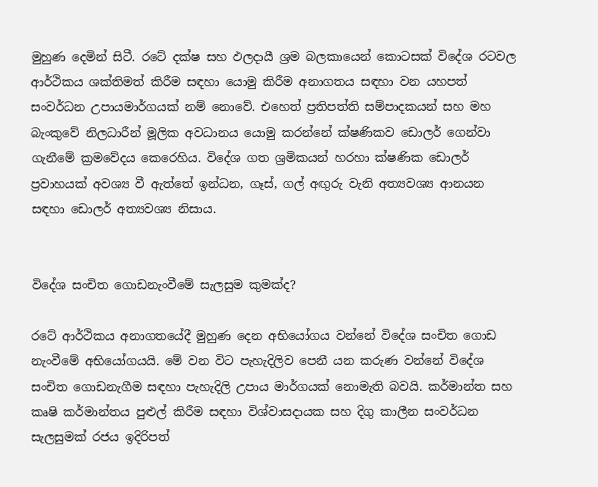මුහුණ දෙමින් සිටී. රටේ දක්ෂ සහ ඵලදායී ශ්‍රම බලකායෙන් කොටසක් විදේශ රටවල ආර්ථිකය ශක්තිමත් කිරීම සඳහා යොමු කිරීම අනාගතය සඳහා වන යහපත් සංවර්ධන උපායමාර්ගයක් නම් නොවේ. එහෙත් ප්‍රතිපත්ති සම්පාදකයන් සහ මහ බැංකුවේ නිලධාරීන් මූලික අවධානය යොමු කරන්නේ ක්ෂණිකව ඩොලර් ගෙන්වා ගැනීමේ ක්‍රමවේදය කෙරෙහිය. විදේශ ගත ශ්‍රමිකයන් හරහා ක්ෂණික ඩොලර් ප්‍රවාහයක් අවශ්‍ය වී ඇත්තේ ඉන්ධන, ගෑස්, ගල් අඟුරු වැනි අත්‍යවශ්‍ය ආනයන සඳහා ඩොලර් අත්‍යවශ්‍ය නිසාය.


විදේශ සංචිත ගොඩනැංවීමේ සැලසුම කුමක්ද?

රටේ ආර්ථිකය අනාගතයේදී මුහුණ දෙන අභියෝගය වන්නේ විදේශ සංචිත ගොඩ නැංවීමේ අභියෝගයයි. මේ වන විට පැහැදිලිව පෙනී යන කරුණ වන්නේ විදේශ සංචිත ගොඩනැගීම සඳහා පැහැදිලි උපාය මාර්ගයක් නොමැති බවයි. කර්මාන්ත සහ කෘෂි කර්මාන්තය පුළුල් කිරීම සඳහා විශ්වාසදායක සහ දිගු කාලීන සංවර්ධන සැලසුමක් රජය ඉදිරිපත්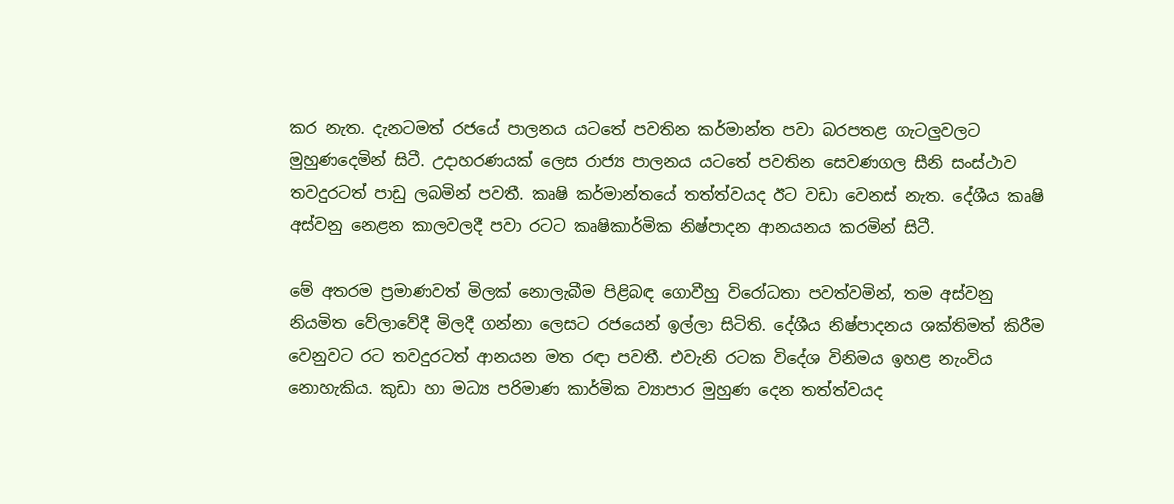කර නැත. දැනටමත් රජයේ පාලනය යටතේ පවතින කර්මාන්ත පවා බරපතළ ගැටලුවලට මුහුණදෙමින් සිටී. උදාහරණයක් ලෙස රාජ්‍ය පාලනය යටතේ පවතින සෙවණගල සීනි සංස්ථාව තවදුරටත් පාඩු ලබමින් පවතී. කෘෂි කර්මාන්තයේ තත්ත්වයද ඊට වඩා වෙනස් නැත. දේශීය කෘෂි අස්වනු නෙළන කාලවලදී පවා රටට කෘෂිකාර්මික නිෂ්පාදන ආනයනය කරමින් සිටී.

මේ අතරම ප්‍රමාණවත් මිලක් නොලැබීම පිළිබඳ ගොවීහු විරෝධතා පවත්වමින්, තම අස්වනු නියමිත වේලාවේදී මිලදී ගන්නා ලෙසට රජයෙන් ඉල්ලා සිටිති. දේශීය නිෂ්පාදනය ශක්තිමත් කිරීම වෙනුවට රට තවදුරටත් ආනයන මත රඳා පවතී. එවැනි රටක විදේශ විනිමය ඉහළ නැංවිය නොහැකිය. කුඩා හා මධ්‍ය පරිමාණ කාර්මික ව්‍යාපාර මුහුණ දෙන තත්ත්වයද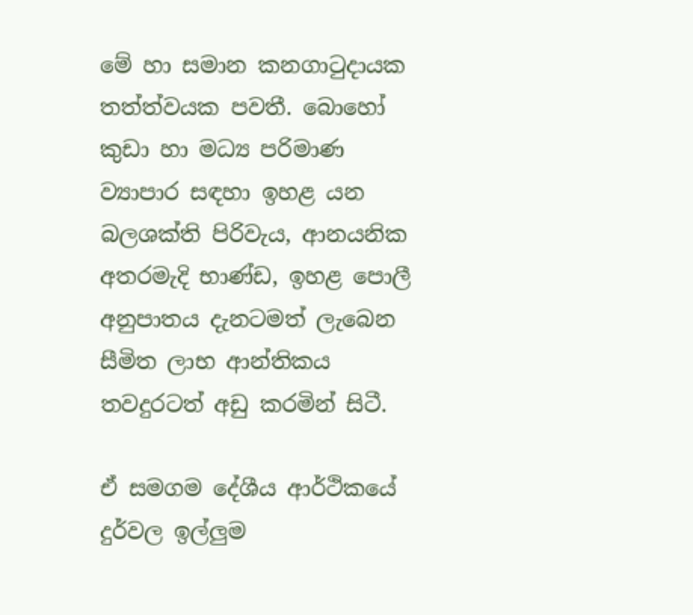මේ හා සමාන කනගාටුදායක තත්ත්වයක පවතී. බොහෝ කුඩා හා මධ්‍ය පරිමාණ ව්‍යාපාර සඳහා ඉහළ යන බලශක්ති පිරිවැය, ආනයනික අතරමැදි භාණ්ඩ, ඉහළ පොලී අනුපාතය දැනටමත් ලැබෙන සීමිත ලාභ ආන්තිකය තවදුරටත් අඩු කරමින් සිටී.

ඒ සමගම දේශීය ආර්ථිකයේ දුර්වල ඉල්ලුම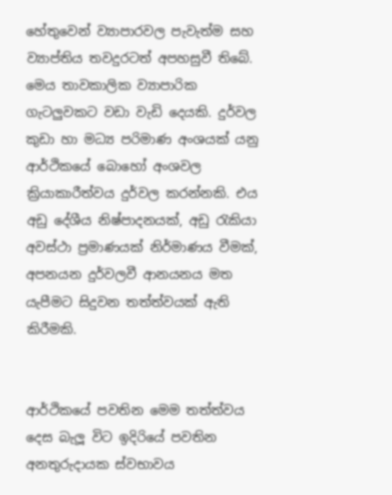හේතුවෙන් ව්‍යාපාරවල පැවැත්ම සහ ව්‍යාප්තිය තවදුරටත් අපහසුවී තිබේ. මෙය තාවකාලික ව්‍යාපාරික ගැටලුවකට වඩා වැඩි දෙයකි. දුර්වල කුඩා හා මධ්‍ය පරිමාණ අංශයක් යනු ආර්ථිකයේ බොහෝ අංශවල ක්‍රියාකාරීත්වය දුර්වල කරන්නකි. එය අඩු දේශීය නිෂ්පාදනයක්, අඩු රැකියා අවස්ථා ප්‍රමාණයක් නිර්මාණය වීමක්, අපනයන දුර්වලවී ආනයනය මත යැපීමට සිදුවන තත්ත්වයක් ඇති කිරීමකි.


ආර්ථිකයේ පවතින මෙම තත්ත්වය දෙස බැලූ විට ඉදිරියේ පවතින අනතුරුදායක ස්වභාවය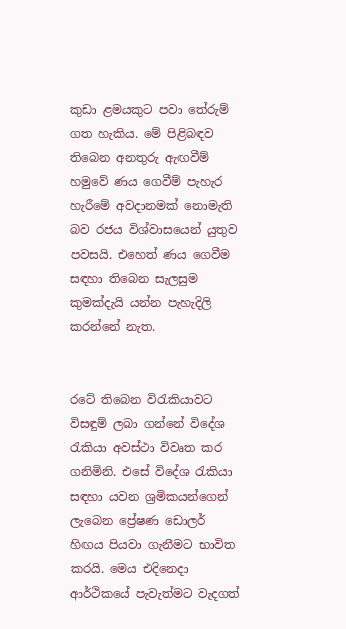කුඩා ළමයකුට පවා තේරුම් ගත හැකිය. මේ පිළිබඳව තිබෙන අනතුරු ඇඟවීම් හමුවේ ණය ගෙවීම් පැහැර හැරීමේ අවදානමක් නොමැති බව රජය විශ්වාසයෙන් යුතුව පවසයි. එහෙත් ණය ගෙවීම සඳහා තිබෙන සැලසුම කුමක්දැයි යන්න පැහැදිලි කරන්නේ නැත.


රටේ තිබෙන විරැකියාවට විසඳුම් ලබා ගන්නේ විදේශ රැකියා අවස්ථා විවෘත කර ගනිමිනි. එසේ විදේශ රැකියා සඳහා යවන ශ්‍රමිකයන්ගෙන් ලැබෙන ප්‍රේෂණ ඩොලර් හිඟය පියවා ගැනීමට භාවිත කරයි. මෙය එදිනෙදා ආර්ථිකයේ පැවැත්මට වැදගත්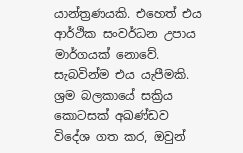යාන්ත්‍රණයකි. එහෙත් එය ආර්ථික සංවර්ධන උපාය මාර්ගයක් නොවේ. සැබවින්ම එය යැපීමකි. ශ්‍රම බලකායේ සක්‍රිය කොටසක් අඛණ්ඩව විදේශ ගත කර, ඔවුන්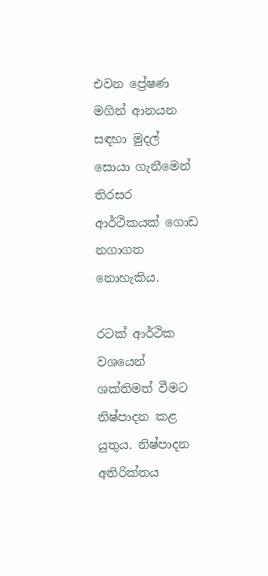එවන ප්‍රේෂණ මගින් ආනයන සඳහා මුදල් සොයා ගැනීමෙන් තිරසර ආර්ථිකයක් ගොඩ නගාගත නොහැකිය.

රටක් ආර්ථික වශයෙන් ශක්තිමත් වීමට නිෂ්පාදන කළ යුතුය. නිෂ්පාදන අතිරික්තය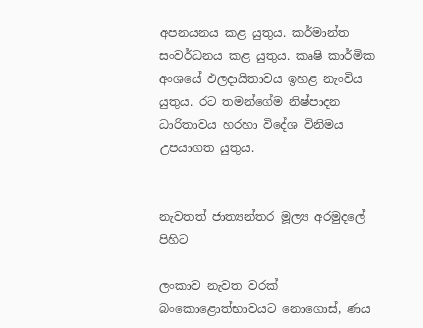අපනයනය කළ යුතුය. කර්මාන්ත සංවර්ධනය කළ යුතුය. කෘෂි කාර්මික අංශයේ ඵලදායිතාවය ඉහළ නැංවිය යුතුය. රට තමන්ගේම නිෂ්පාදන ධාරිතාවය හරහා විදේශ විනිමය උපයාගත යුතුය.


නැවතත් ජාත්‍යන්තර මූල්‍ය අරමුදලේ පිහිට

ලංකාව නැවත වරක් බංකොළොත්භාවයට නොගොස්, ණය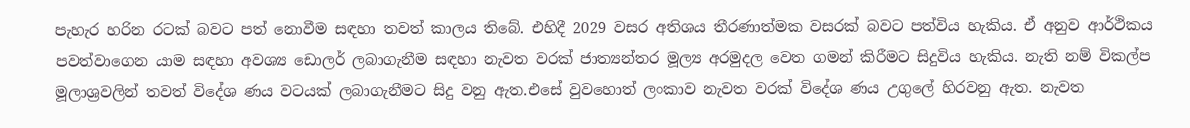පැහැර හරින රටක් බවට පත් නොවීම සඳහා තවත් කාලය තිබේ. එහිදී 2029 වසර අතිශය තීරණාත්මක වසරක් බවට පත්විය හැකිය. ඒ අනුව ආර්ථිකය පවත්වාගෙන යාම සඳහා අවශ්‍ය ඩොලර් ලබාගැනීම සඳහා නැවත වරක් ජාත්‍යන්තර මූල්‍ය අරමුදල වෙත ගමන් කිරීමට සිදුවිය හැකිය. නැති නම් විකල්ප මූලාශ්‍රවලින් තවත් විදේශ ණය වටයක් ලබාගැනීමට සිදු වනු ඇත.එසේ වුවහොත් ලංකාව නැවත වරක් විදේශ ණය උගුලේ හිරවනු ඇත. නැවත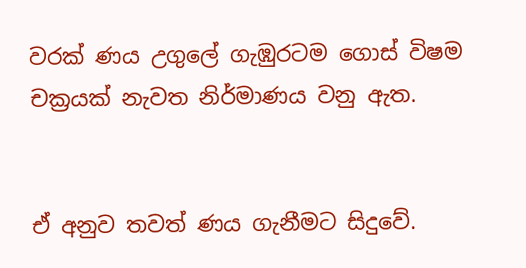වරක් ණය උගුලේ ගැඹුරටම ගොස් විෂම චක්‍රයක් නැවත නිර්මාණය වනු ඇත.


ඒ අනුව තවත් ණය ගැනීමට සිදුවේ.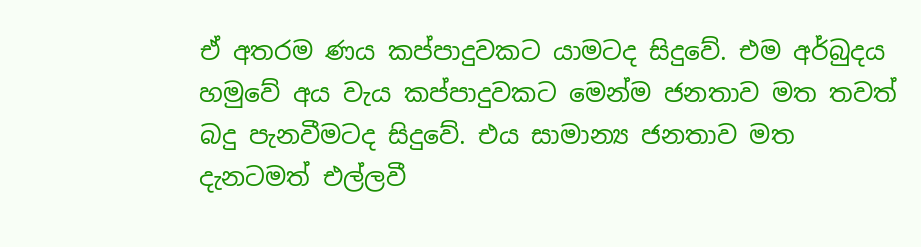ඒ අතරම ණය කප්පාදුවකට යාමටද සිදුවේ. එම අර්බුදය හමුවේ අය වැය කප්පාදුවකට මෙන්ම ජනතාව මත තවත් බදු පැනවීමටද සිදුවේ. එය සාමාන්‍ය ජනතාව මත දැනටමත් එල්ලවී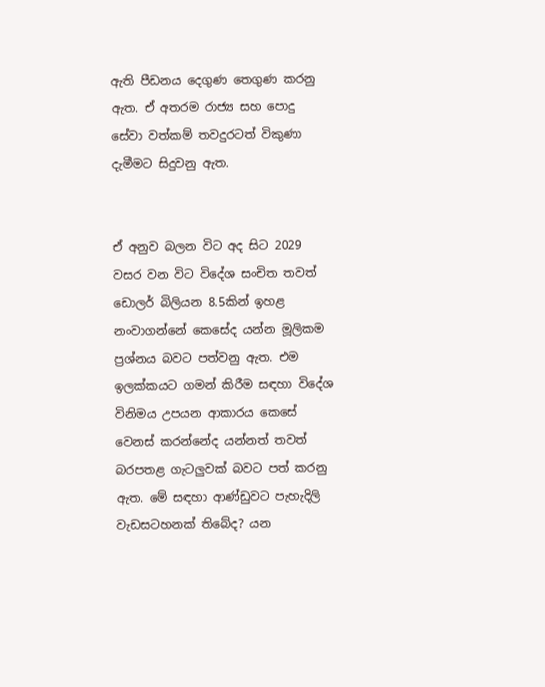ඇති පීඩනය දෙගුණ තෙගුණ කරනු ඇත. ඒ අතරම රාජ්‍ය සහ පොදු සේවා වත්කම් තවදුරටත් විකුණා දැමීමට සිදුවනු ඇත.


ඒ අනුව බලන විට අද සිට 2029 වසර වන විට විදේශ සංචිත තවත් ඩොලර් බිලියන 8.5කින් ඉහළ නංවාගන්නේ කෙසේද යන්න මූලිකම ප්‍රශ්නය බවට පත්වනු ඇත. එම ඉලක්කයට ගමන් කිරීම සඳහා විදේශ විනිමය උපයන ආකාරය කෙසේ වෙනස් කරන්නේද යන්නත් තවත් බරපතළ ගැටලුවක් බවට පත් කරනු ඇත. මේ සඳහා ආණ්ඩුවට පැහැදිලි වැඩසටහනක් තිබේද? යන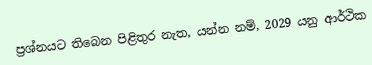ප්‍රශ්නයට තිබෙන පිළිතුර නැත, යන්න නම්, 2029 යනු ආර්ථික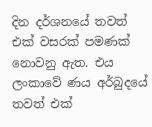දින දර්ශනයේ තවත් එක් වසරක් පමණක් නොවනු ඇත. එය ලංකාවේ ණය අර්බුදයේ තවත් එක්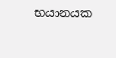භයානයක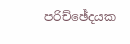පරිච්ඡේදයක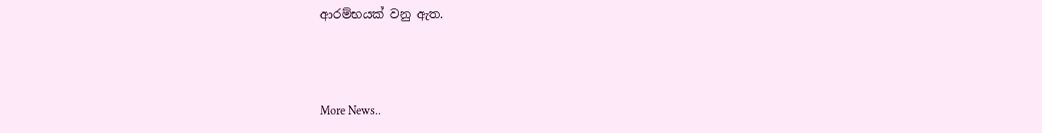ආරම්භයක් වනු ඇත.



More News..